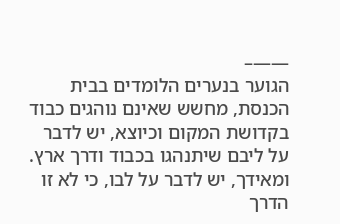——–
הגוער בנערים הלומדים בבית הכנסת, מחשש שאינם נוהגים כבוד בקדושת המקום וכיוצא, יש לדבר על ליבם שיתנהגו בכבוד ודרך ארץ. ומאידך, יש לדבר על לבו, כי לא זו הדרך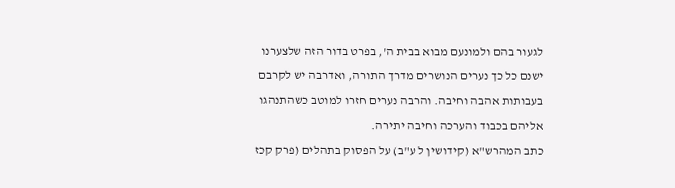לגעור בהם ולמונעם מבוא בבית ה', בפרט בדור הזה שלצערנו ישנם כל כך נערים הנושרים מדרך התורה, ואדרבה יש לקרבם בעבותות אהבה וחיבה. והרבה נערים חזרו למוטב כשהתנהגו אליהם בכבוד והערכה וחיבה יתירה.
כתב המהרש"א (קידושין ל ע"ב) על הפסוק בתהלים (פרק קכז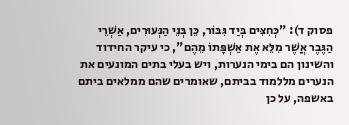פסוק ד): "כְּחִצִּים בְּיַד גִּבּוֹר, כֵּן בְּנֵי הַנְּעוּרִים, אַשְׁרֵי הַגֶּבֶר אֲשֶׁר מִלֵּא אֶת אַשְׁפָּתוֹ מֵהֶם", כי עיקר החידוד והשינון הם בימי הנערות, ויש בעלי בתים המונעים את הנערים מללמוד בביתם, שאומרים שהם ממלאים ביתם באשפה, על כן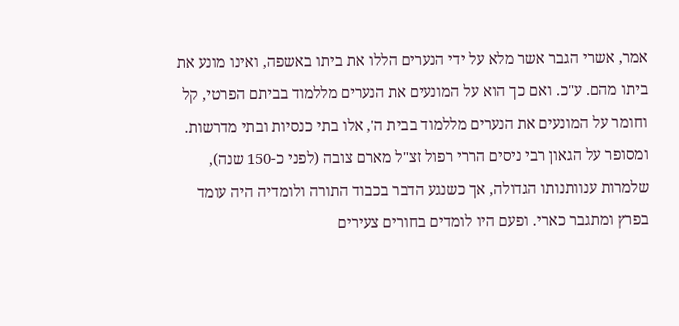אמר, אשרי הגבר אשר מלא על ידי הנערים הללו את ביתו באשפה, ואינו מונע את ביתו מהם. ע"כ. ואם כך הוא על המונעים את הנערים מללמוד בביתם הפרטי, קל וחומר על המונעים את הנערים מללמוד בבית ה', אלו בתי כנסיות ובתי מדרשות.
ומסופר על הגאון רבי ניסים הררי רפול זצ"ל מארם צובה (לפני כ-150 שנה), שלמרות ענוותנותו הגדולה, אך כשנגע הדבר בכבוד התורה ולומדיה היה עומד בפרץ ומתגבר כארי. ופעם היו לומדים בחורים צעירים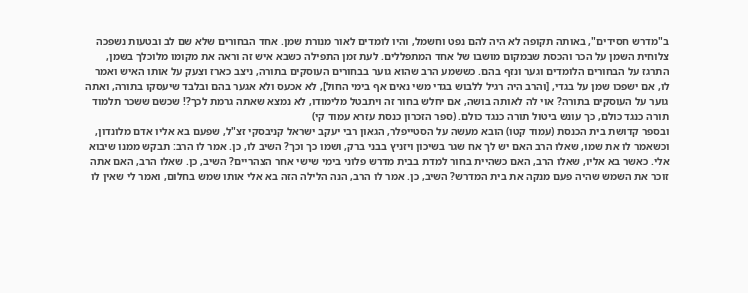ב"מדרש חסידים", באותה תקופה לא היה להם נפט וחשמל, והיו לומדים לאור מנורת שמן. אחד הבחורים שלא שם לב ובטעות נשפכה צלוחית השמן על הכר והכסת שבמקום מושבו של אחד המתפללים. לעת זמן התפילה כשבא איש זה וראה את מקומו מלוכלך בשמן, התרגז על הבחורים הלומדים וגער ונזף בהם. כששמע הרב שהוא גוער בבחורים העוסקים בתורה, ניצב כארז וצעק על אותו האיש ואמר לו, אם ישפכו שמן על בגדי, [והרב היה רגיל ללבוש בגדי משי נאים אף בימי החול], לא אכעס ולא אגער בהם ובלבד שיעסקו בתורה, ואתה גוער על העוסקים בתורה? אוי לה לאותה בושה, אם יחלש בחור זה ויתבטל מלימודו, לא נמצא שאתה גרמת לכך?! שכשם ששכר תלמוד תורה כנגד כולם, כך עונש ביטול תורה כנגד כולם. (ספר הזכרון כנסת עזרא עמוד קי)
ובספר קדושת בית הכנסת (עמוד קטו) הובא מעשה על הסטייפלר, הגאון רבי יעקב ישראל קניבסקי זצ"ל, שפעם בא אליו אדם מלונדון, וכשאמר לו את שמו, שאלו הרב האם יש לך אח שגר בשיכון ויזניץ בבני ברק, ושמו כך וכך? השיב לו, כן. אמר לו הרב: תבקש ממנו שיבוא אלי. כאשר בא אליו, שאלו הרב, האם כשהיית בחור למדת בבית מדרש פלוני בימי שישי אחר הצהריים? השיב, כן. שאלו הרב, האם אתה זוכר את השמש שהיה פעם מנקה את בית המדרש? השיב, כן. אמר לו הרב, הנה הלילה הזה בא אלי אותו שמש בחלום, ואמר לי שאין לו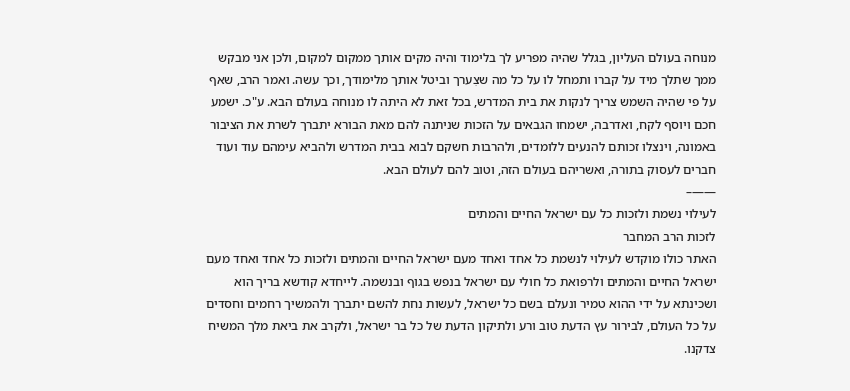מנוחה בעולם העליון, בגלל שהיה מפריע לך בלימוד והיה מקים אותך ממקום למקום, ולכן אני מבקש ממך שתלך מיד על קברו ותמחל לו על כל מה שצִערך וביטל אותך מלימודך, וכך עשה. ואמר הרב, שאף על פי שהיה השמש צריך לנקות את בית המדרש, בכל זאת לא היתה לו מנוחה בעולם הבא. ע"כ. ישמע חכם ויוסף לקח, ואדרבה, ישמחו הגבאים על הזכות שניתנה להם מאת הבורא יתברך לשרת את הציבור באמונה, וינצלו זכותם להנעים ללומדים, ולהרבות חשקם לבוא בבית המדרש ולהביא עימהם עוד ועוד חברים לעסוק בתורה, ואשריהם בעולם הזה, וטוב להם לעולם הבא.
——–
לעילוי נשמת ולזכות כל עם ישראל החיים והמתים
לזכות הרב המחבר
האתר כולו מוקדש לעילוי לנשמת כל אחד ואחד מעם ישראל החיים והמתים ולזכות כל אחד ואחד מעם ישראל החיים והמתים ולרפואת כל חולי עם ישראל בנפש בגוף ובנשמה. לייחדא קודשא בריך הוא ושכינתא על ידי ההוא טמיר ונעלם בשם כל ישראל, לעשות נחת להשם יתברך ולהמשיך רחמים וחסדים על כל העולם, לבירור עץ הדעת טוב ורע ולתיקון הדעת של כל בר ישראל, ולקרב את ביאת מלך המשיח צדקנו.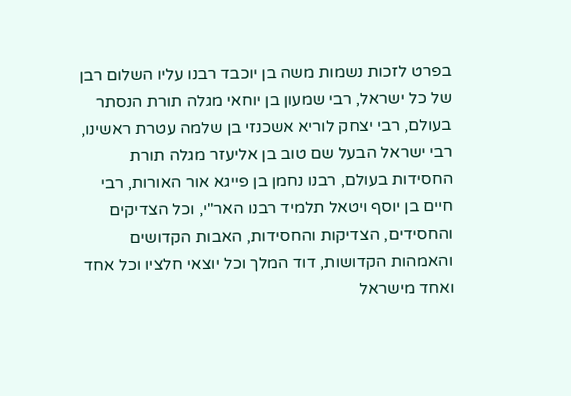בפרט לזכות נשמות משה בן יוכבד רבנו עליו השלום רבן של כל ישראל, רבי שמעון בן יוחאי מגלה תורת הנסתר בעולם, רבי יצחק לוריא אשכנזי בן שלמה עטרת ראשינו, רבי ישראל הבעל שם טוב בן אליעזר מגלה תורת החסידות בעולם, רבנו נחמן בן פייגא אור האורות, רבי חיים בן יוסף ויטאל תלמיד רבנו האר"י, וכל הצדיקים והחסידים, הצדיקות והחסידות, האבות הקדושים והאמהות הקדושות, דוד המלך וכל יוצאי חלציו וכל אחד ואחד מישראל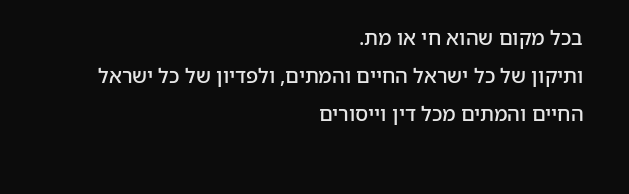בכל מקום שהוא חי או מת.
ותיקון של כל ישראל החיים והמתים, ולפדיון של כל ישראל החיים והמתים מכל דין וייסורים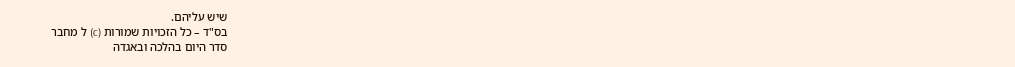שיש עליהם.
בס"ד – כל הזכויות שמורות (c) ל מחבר
סדר היום בהלכה ובאגדה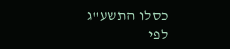כסלו התשע"ג
לפי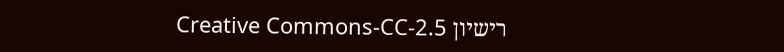רישיון Creative Commons-CC-2.5